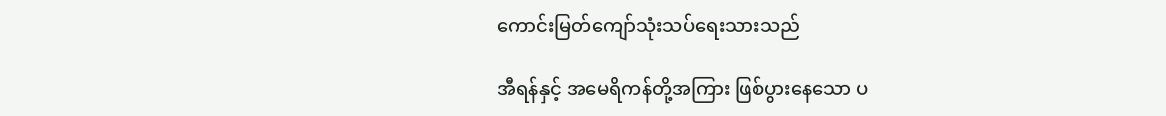ကောင်းမြတ်ကျော်သုံးသပ်ရေးသားသည်

အီရန်နှင့် အမေရိကန်တို့အကြား ဖြစ်ပွားနေသော ပ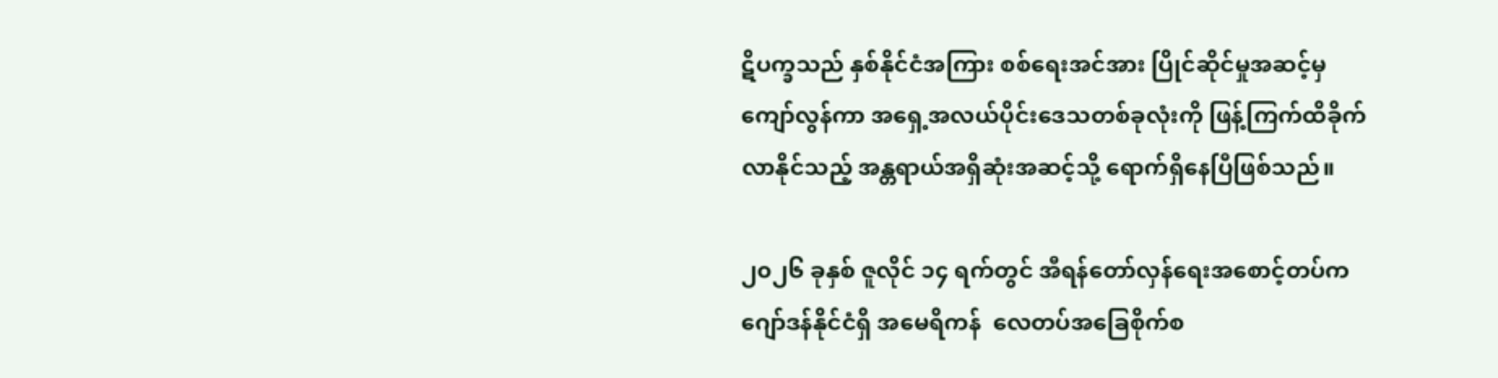ဋိပက္ခသည် နှစ်နိုင်ငံအကြား စစ်ရေးအင်အား ပြိုင်ဆိုင်မှုအဆင့်မှ ကျော်လွန်ကာ အရှေ့အလယ်ပိုင်းဒေသတစ်ခုလုံးကို ဖြန့်ကြက်ထိခိုက်လာနိုင်သည့် အန္တရာယ်အရှိဆုံးအဆင့်သို့ ရောက်ရှိနေပြီဖြစ်သည်။

၂၀၂၆ ခုနှစ် ဇူလိုင် ၁၄ ရက်တွင် အီရန်တော်လှန်ရေးအစောင့်တပ်က ဂျော်ဒန်နိုင်ငံရှိ အမေရိကန်  လေတပ်အခြေစိုက်စ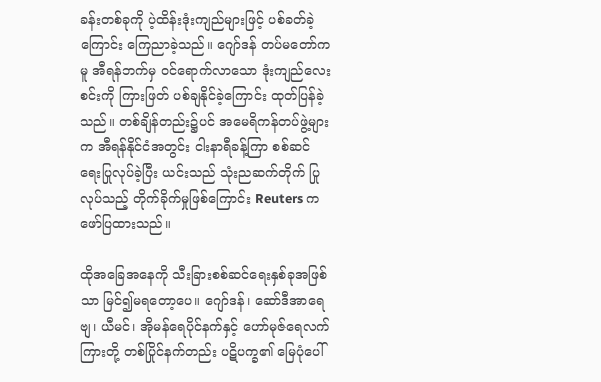ခန်းတစ်ခုကို ပဲ့ထိန်းဒုံးကျည်များဖြင့် ပစ်ခတ်ခဲ့ကြောင်း ကြေညာခဲ့သည်။ ဂျော်ဒန် တပ်မတော်ကမူ အီရန်ဘက်မှ ဝင်ရောက်လာသော ဒုံးကျည်လေးစင်းကို ကြားဖြတ် ပစ်ချနိုင်ခဲ့ကြောင်း ထုတ်ပြန်ခဲ့သည်။ တစ်ချိန်တည်း၌ပင် အမေရိကန်တပ်ဖွဲ့များက အီရန်နိုင်ငံအတွင်း ငါးနာရီခန့်ကြာ စစ်ဆင်ရေးပြုလုပ်ခဲ့ပြီး ယင်းသည် သုံးညဆက်တိုက် ပြုလုပ်သည့် တိုက်ခိုက်မှုဖြစ်ကြောင်း Reuters က ဖော်ပြထားသည်။

ထိုအခြေအနေကို သီးခြားစစ်ဆင်ရေးနှစ်ခုအဖြစ်သာ မြင်၍မရတော့ပေ။ ဂျော်ဒန်၊ ဆော်ဒီအာရေဗျ၊ ယီမင်၊ အိုမန်ရေပိုင်နက်နှင့် ဟော်မုဇ်ရေလက်ကြားတို့ တစ်ပြိုင်နက်တည်း ပဋိပက္ခ၏ မြေပုံပေါ်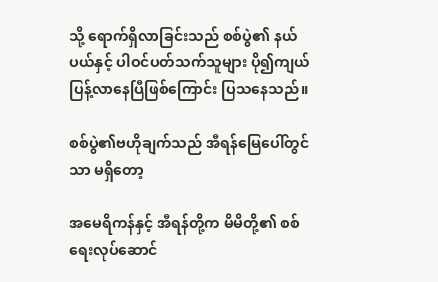သို့ ရောက်ရှိလာခြင်းသည် စစ်ပွဲ၏ နယ်ပယ်နှင့် ပါဝင်ပတ်သက်သူများ ပို၍ကျယ်ပြန့်လာနေပြီဖြစ်ကြောင်း ပြသနေသည်။

စစ်ပွဲ၏ဗဟိုချက်သည် အီရန်မြေပေါ်တွင်သာ မရှိတော့

အမေရိကန်နှင့် အီရန်တို့က မိမိတို့၏ စစ်ရေးလုပ်ဆောင်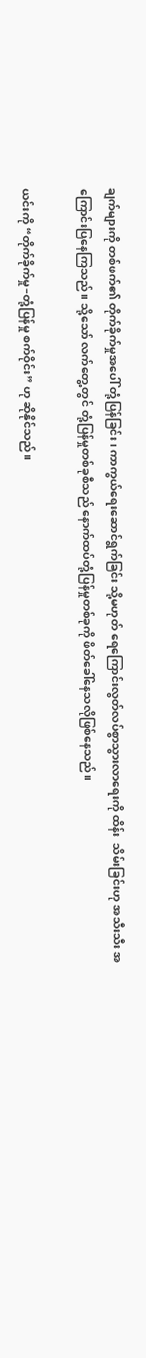ချက်များကို တစ်ဖက်၏ တိုက်ခိုက်မှုအပေါ် တုံ့ပြန်ခြင်း၊ ကာကွယ်ရေးဆောင်ရွက်ခြင်း သို့မဟုတ် ရေကြောင်းလွတ်လပ်စွာသွားလာရေးကို ထိန်း  သိမ်းခြင်းဟု အသီးသီး အကြောင်းပြနေကြသည်။ သို့သော် လက်တွေ့တွင် တုံ့ပြန်မှုတစ်ခုစီသည် နောက်ထပ်တုံ့ပြန်မှုတစ်ခုကို ဖိတ်ခေါ်နေသလိုဖြစ်နေသည်။

ယင်းကို “တိုက်ခိုက်မှု–တုံ့ပြန်မှု စက်ဝိုင်း” ဟု ဆိုနိုင်သည်။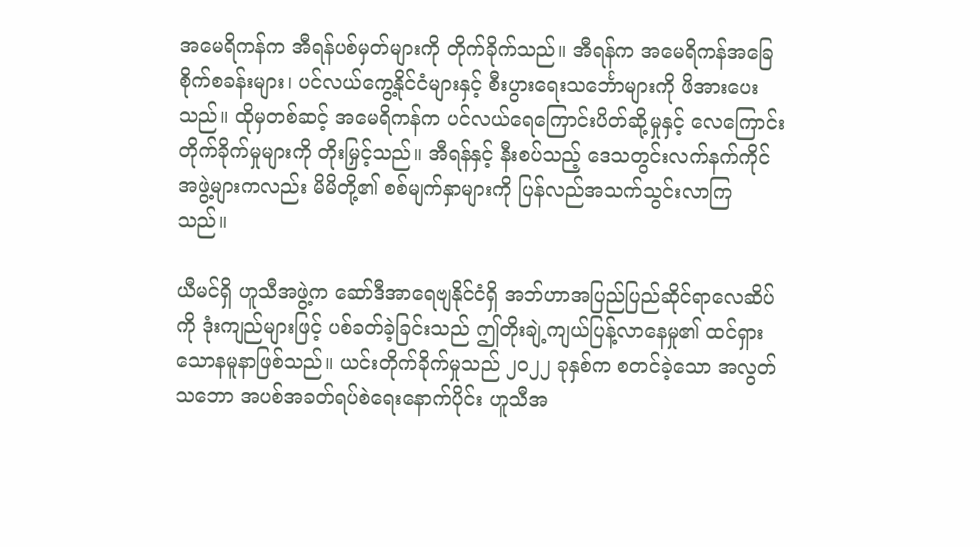အမေရိကန်က အီရန်ပစ်မှတ်များကို တိုက်ခိုက်သည်။ အီရန်က အမေရိကန်အခြေစိုက်စခန်းများ၊ ပင်လယ်ကွေ့နိုင်ငံများနှင့် စီးပွားရေးသင်္ဘောများကို ဖိအားပေးသည်။ ထိုမှတစ်ဆင့် အမေရိကန်က ပင်လယ်ရေကြောင်းပိတ်ဆို့မှုနှင့် လေကြောင်းတိုက်ခိုက်မှုများကို တိုးမြှင့်သည်။ အီရန်နှင့် နီးစပ်သည့် ဒေသတွင်းလက်နက်ကိုင်အဖွဲ့များကလည်း မိမိတို့၏ စစ်မျက်နှာများကို ပြန်လည်အသက်သွင်းလာကြ  သည်။

ယီမင်ရှိ ဟူသီအဖွဲ့က ဆော်ဒီအာရေဗျနိုင်ငံရှိ အဘ်ဟာအပြည်ပြည်ဆိုင်ရာလေဆိပ်ကို ဒုံးကျည်များဖြင့် ပစ်ခတ်ခဲ့ခြင်းသည် ဤတိုးချဲ့ကျယ်ပြန့်လာနေမှု၏ ထင်ရှားသောနမူနာဖြစ်သည်။ ယင်းတိုက်ခိုက်မှုသည် ၂၀၂၂ ခုနှစ်က စတင်ခဲ့သော အလွတ်သဘော အပစ်အခတ်ရပ်စဲရေးနောက်ပိုင်း ဟူသီအ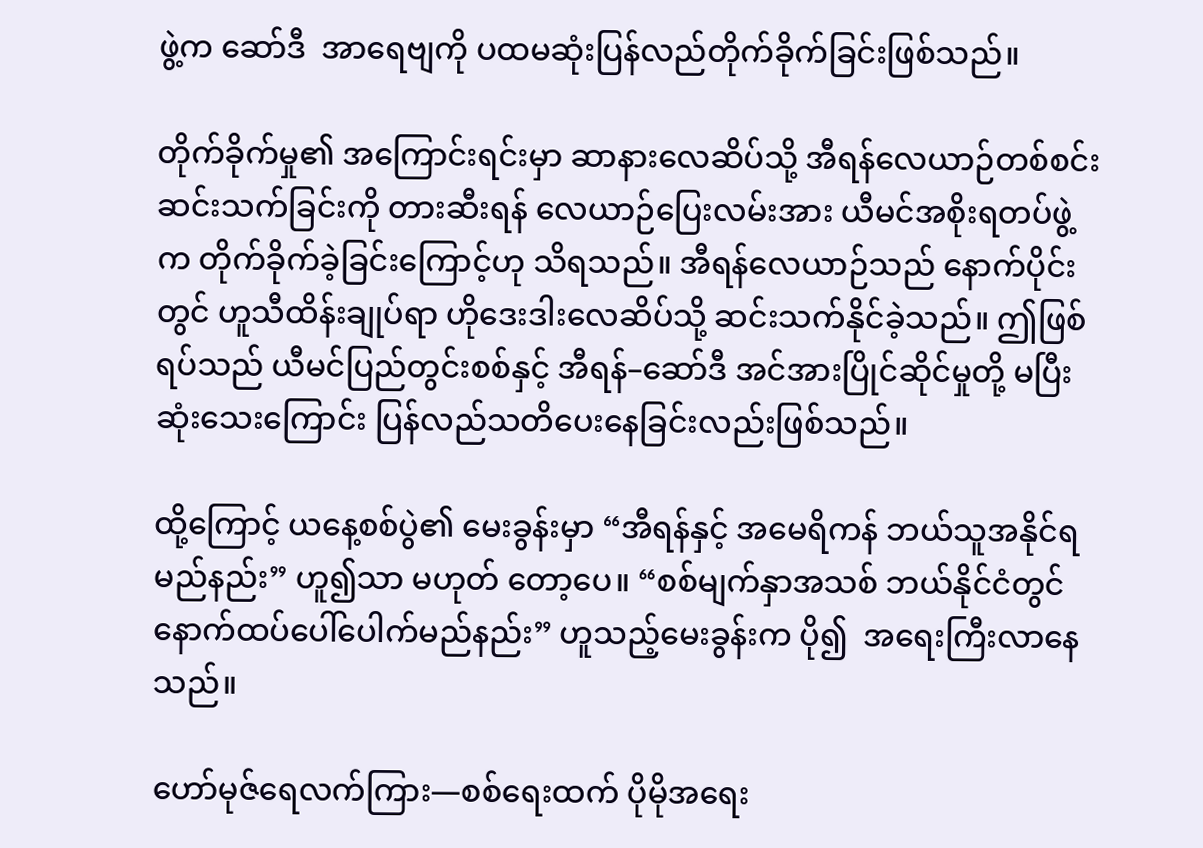ဖွဲ့က ဆော်ဒီ  အာရေဗျကို ပထမဆုံးပြန်လည်တိုက်ခိုက်ခြင်းဖြစ်သည်။

တိုက်ခိုက်မှု၏ အကြောင်းရင်းမှာ ဆာနားလေဆိပ်သို့ အီရန်လေယာဉ်တစ်စင်း ဆင်းသက်ခြင်းကို တားဆီးရန် လေယာဉ်ပြေးလမ်းအား ယီမင်အစိုးရတပ်ဖွဲ့က တိုက်ခိုက်ခဲ့ခြင်းကြောင့်ဟု သိရသည်။ အီရန်လေယာဉ်သည် နောက်ပိုင်းတွင် ဟူသီထိန်းချုပ်ရာ ဟိုဒေးဒါးလေဆိပ်သို့ ဆင်းသက်နိုင်ခဲ့သည်။ ဤဖြစ်ရပ်သည် ယီမင်ပြည်တွင်းစစ်နှင့် အီရန်–ဆော်ဒီ အင်အားပြိုင်ဆိုင်မှုတို့ မပြီးဆုံးသေးကြောင်း ပြန်လည်သတိပေးနေခြင်းလည်းဖြစ်သည်။

ထို့ကြောင့် ယနေ့စစ်ပွဲ၏ မေးခွန်းမှာ “အီရန်နှင့် အမေရိကန် ဘယ်သူအနိုင်ရမည်နည်း” ဟူ၍သာ မဟုတ် တော့ပေ။ “စစ်မျက်နှာအသစ် ဘယ်နိုင်ငံတွင် နောက်ထပ်ပေါ်ပေါက်မည်နည်း” ဟူသည့်မေးခွန်းက ပို၍  အရေးကြီးလာနေသည်။

ဟော်မုဇ်ရေလက်ကြား—စစ်ရေးထက် ပိုမိုအရေး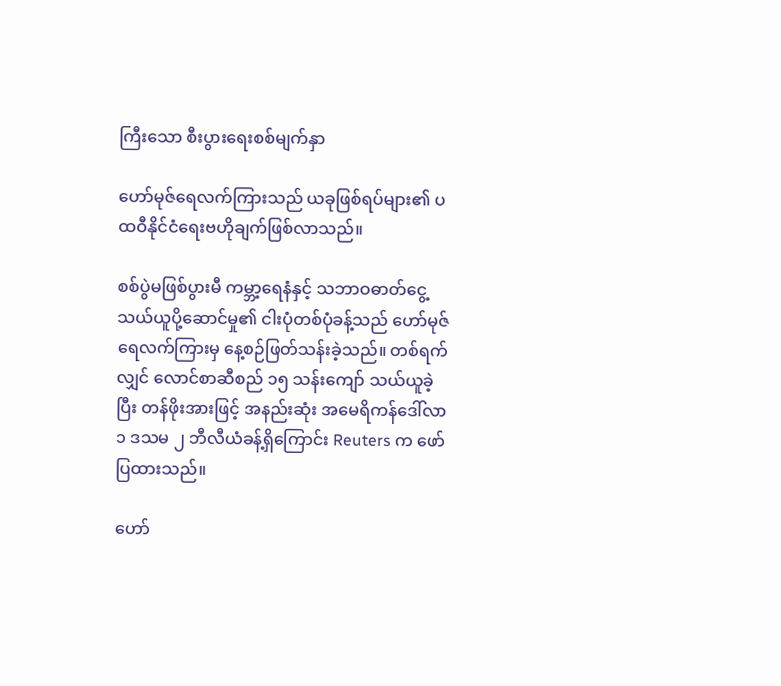ကြီးသော စီးပွားရေးစစ်မျက်နှာ

ဟော်မုဇ်ရေလက်ကြားသည် ယခုဖြစ်ရပ်များ၏ ပထဝီနိုင်ငံရေးဗဟိုချက်ဖြစ်လာသည်။

စစ်ပွဲမဖြစ်ပွားမီ ကမ္ဘာ့ရေနံနှင့် သဘာဝဓာတ်ငွေ့သယ်ယူပို့ဆောင်မှု၏ ငါးပုံတစ်ပုံခန့်သည် ဟော်မုဇ် ရေလက်ကြားမှ နေ့စဉ်ဖြတ်သန်းခဲ့သည်။ တစ်ရက်လျှင် လောင်စာဆီစည် ၁၅ သန်းကျော် သယ်ယူခဲ့ပြီး တန်ဖိုးအားဖြင့် အနည်းဆုံး အမေရိကန်ဒေါ်လာ ၁ ဒသမ ၂ ဘီလီယံခန့်ရှိကြောင်း Reuters က ဖော်ပြထားသည်။

ဟော်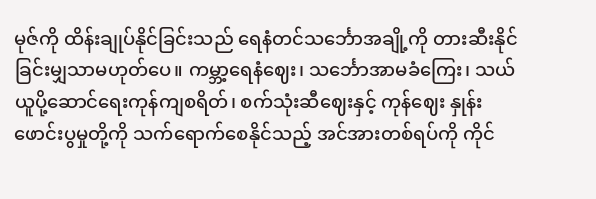မုဇ်ကို ထိန်းချုပ်နိုင်ခြင်းသည် ရေနံတင်သင်္ဘောအချို့ကို တားဆီးနိုင်ခြင်းမျှသာမဟုတ်ပေ။ ကမ္ဘာ့ရေနံဈေး၊ သင်္ဘောအာမခံကြေး၊ သယ်ယူပို့ဆောင်ရေးကုန်ကျစရိတ်၊ စက်သုံးဆီဈေးနှင့် ကုန်ဈေး နှုန်းဖောင်းပွမှုတို့ကို သက်ရောက်စေနိုင်သည့် အင်အားတစ်ရပ်ကို ကိုင်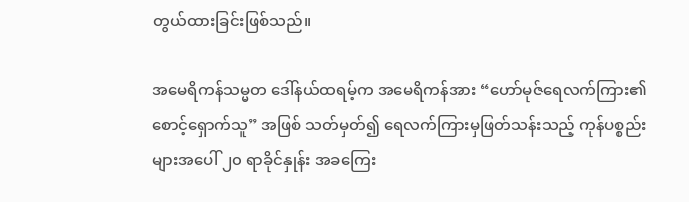တွယ်ထားခြင်းဖြစ်သည်။

အမေရိကန်သမ္မတ ဒေါ်နယ်ထရမ့်က အမေရိကန်အား “ဟော်မုဇ်ရေလက်ကြား၏ စောင့်ရှောက်သူ” အဖြစ် သတ်မှတ်၍ ရေလက်ကြားမှဖြတ်သန်းသည့် ကုန်ပစ္စည်းများအပေါ် ၂၀ ရာခိုင်နှုန်း အခကြေး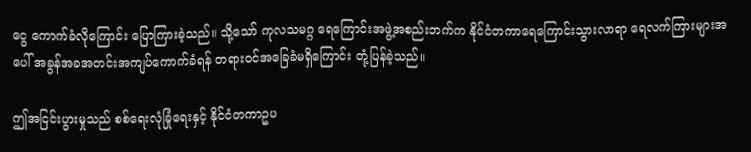ငွေ ကောက်ခံလိုကြောင်း ပြောကြားခဲ့သည်။ သို့သော် ကုလသမဂ္ဂ ရေကြောင်းအဖွဲ့အစည်းဘက်က နိုင်ငံတကာရေကြောင်းသွားလာရာ ရေလက်ကြားများအပေါ် အခွန်အခအတင်းအကျပ်ကောက်ခံရန် တရားဝင်အခြေခံမရှိကြောင်း တုံ့ပြန်ခဲ့သည်။

ဤအငြင်းပွားမှုသည် စစ်ရေးလုံခြုံရေးနှင့် နိုင်ငံတကာဥပ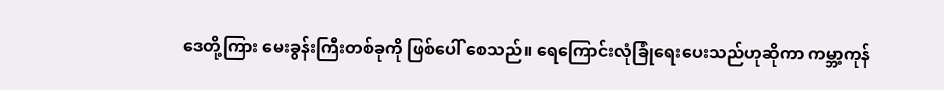ဒေတို့ကြား မေးခွန်းကြီးတစ်ခုကို ဖြစ်ပေါ် စေသည်။ ရေကြောင်းလုံခြုံရေးပေးသည်ဟုဆိုကာ ကမ္ဘာ့ကုန်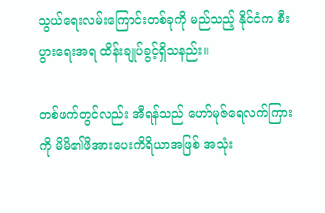သွယ်ရေးလမ်းကြောင်းတစ်ခုကို မည်သည့် နိုင်ငံက စီးပွားရေးအရ ထိန်းချုပ်ခွင့်ရှိသနည်း။

တစ်ဖက်တွင်လည်း အီရန်သည် ဟော်မုဇ်ရေလက်ကြားကို မိမိ၏ဖိအားပေးကိရိယာအဖြစ် အသုံး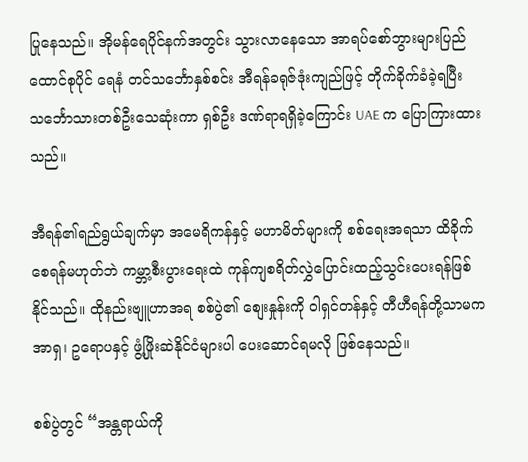ပြုနေသည်။ အိုမန်ရေပိုင်နက်အတွင်း သွားလာနေသော အာရပ်စော်ဘွားများပြည်ထောင်စုပိုင် ရေနံ တင်သင်္ဘောနှစ်စင်း အီရန်ခရုဇ်ဒုံးကျည်ဖြင့် တိုက်ခိုက်ခံခဲ့ရပြီး သင်္ဘောသားတစ်ဦးသေဆုံးကာ ရှစ်ဦး ဒဏ်ရာရရှိခဲ့ကြောင်း UAE က ပြောကြားထားသည်။

အီရန်၏ရည်ရွယ်ချက်မှာ အမေရိကန်နှင့် မဟာမိတ်များကို စစ်ရေးအရသာ ထိခိုက်စေရန်မဟုတ်ဘဲ ကမ္ဘာ့စီးပွားရေးထဲ ကုန်ကျစရိတ်လွှဲပြောင်းထည့်သွင်းပေးရန်ဖြစ်နိုင်သည်။ ထိုနည်းဗျူဟာအရ စစ်ပွဲ၏ စျေးနှုန်းကို ဝါရှင်တန်နှင့် တီဟီရန်တို့သာမက အာရှ၊ ဥရောပနှင့် ဖွံ့ဖြိုးဆဲနိုင်ငံများပါ ပေးဆောင်ရမလို ဖြစ်နေသည်။

စစ်ပွဲတွင် “အန္တရာယ်ကို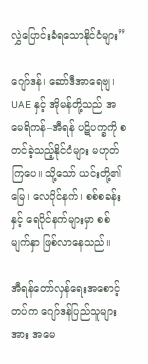လွှဲပြောင်းခံရသောနိုင်ငံများ”

ဂျော်ဒန်၊ ဆော်ဒီအာရေဗျ၊ UAE နှင့် အိုမန်တို့သည် အမေရိကန်–အီရန် ပဋိပက္ခကို စတင်ခဲ့သည့်နိုင်ငံများ မဟုတ်ကြပေ။ သို့သော် ယင်းတို့၏မြေ၊ လေပိုင်နက်၊ စစ်စခန်းနှင့် ရေပိုင်နက်များမှာ စစ်မျက်နှာ ဖြစ်လာနေသည်။

အီရန်တော်လှန်ရေးအစောင့်တပ်က ဂျော်ဒန်ပြည်သူများအား အမေ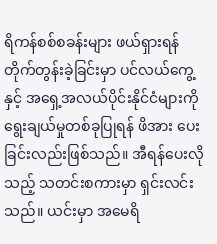ရိကန်စစ်စခန်းများ ဖယ်ရှားရန် တိုက်တွန်းခဲ့ခြင်းမှာ ပင်လယ်ကွေ့နှင့် အရှေ့အလယ်ပိုင်းနိုင်ငံများကို ရွေးချယ်မှုတစ်ခုပြုရန် ဖိအား ပေးခြင်းလည်းဖြစ်သည်။ အီရန်ပေးလိုသည့် သတင်းစကားမှာ ရှင်းလင်းသည်။ ယင်းမှာ အမေရိ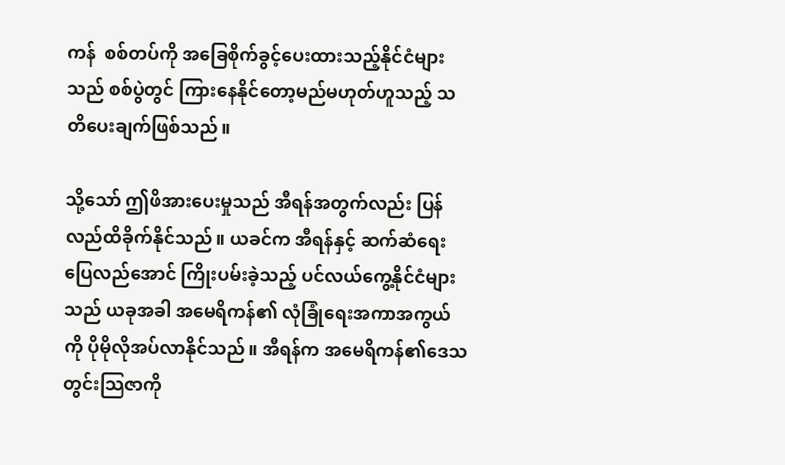ကန်  စစ်တပ်ကို အခြေစိုက်ခွင့်ပေးထားသည့်နိုင်ငံများသည် စစ်ပွဲတွင် ကြားနေနိုင်တော့မည်မဟုတ်ဟူသည့် သတိပေးချက်ဖြစ်သည်။

သို့သော် ဤဖိအားပေးမှုသည် အီရန်အတွက်လည်း ပြန်လည်ထိခိုက်နိုင်သည်။ ယခင်က အီရန်နှင့် ဆက်ဆံရေးပြေလည်အောင် ကြိုးပမ်းခဲ့သည့် ပင်လယ်ကွေ့နိုင်ငံများသည် ယခုအခါ အမေရိကန်၏ လုံခြုံရေးအကာအကွယ်ကို ပိုမိုလိုအပ်လာနိုင်သည်။ အီရန်က အမေရိကန်၏ဒေသတွင်းသြဇာကို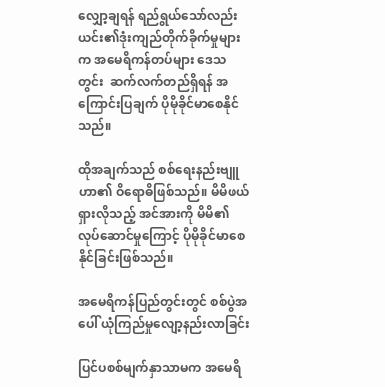လျှော့ချရန် ရည်ရွယ်သော်လည်း ယင်း၏ဒုံးကျည်တိုက်ခိုက်မှုများက အမေရိကန်တပ်များ ဒေသတွင်း  ဆက်လက်တည်ရှိရန် အကြောင်းပြချက် ပိုမိုခိုင်မာစေနိုင်သည်။

ထိုအချက်သည် စစ်ရေးနည်းဗျူဟာ၏ ဝိရောဓိဖြစ်သည်။ မိမိဖယ်ရှားလိုသည့် အင်အားကို မိမိ၏  လုပ်ဆောင်မှုကြောင့် ပိုမိုခိုင်မာစေနိုင်ခြင်းဖြစ်သည်။

အမေရိကန်ပြည်တွင်းတွင် စစ်ပွဲအပေါ် ယုံကြည်မှုလျော့နည်းလာခြင်း

ပြင်ပစစ်မျက်နှာသာမက အမေရိ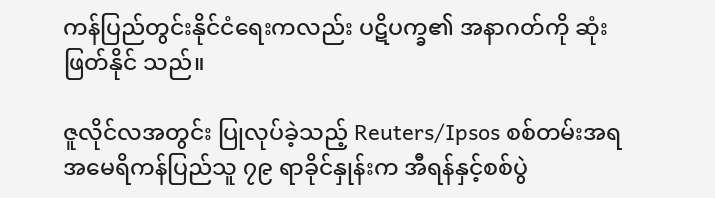ကန်ပြည်တွင်းနိုင်ငံရေးကလည်း ပဋိပက္ခ၏ အနာဂတ်ကို ဆုံးဖြတ်နိုင် သည်။

ဇူလိုင်လအတွင်း ပြုလုပ်ခဲ့သည့် Reuters/Ipsos စစ်တမ်းအရ အမေရိကန်ပြည်သူ ၇၉ ရာခိုင်နှုန်းက အီရန်နှင့်စစ်ပွဲ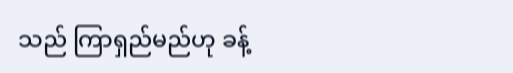သည် ကြာရှည်မည်ဟု ခန့်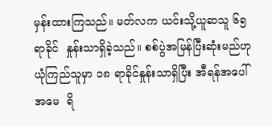မှန်းထားကြသည်။ မတ်လက ယင်းသို့ယူဆသူ ၆၅ ရာခိုင်  နှုန်းသာရှိခဲ့သည်။ စစ်ပွဲအမြန်ပြီးဆုံးမည်ဟု ယုံကြည်သူမှာ ၁၈ ရာခိုင်နှုန်းသာရှိပြီး အီရန်အပေါ် အမေ  ရိ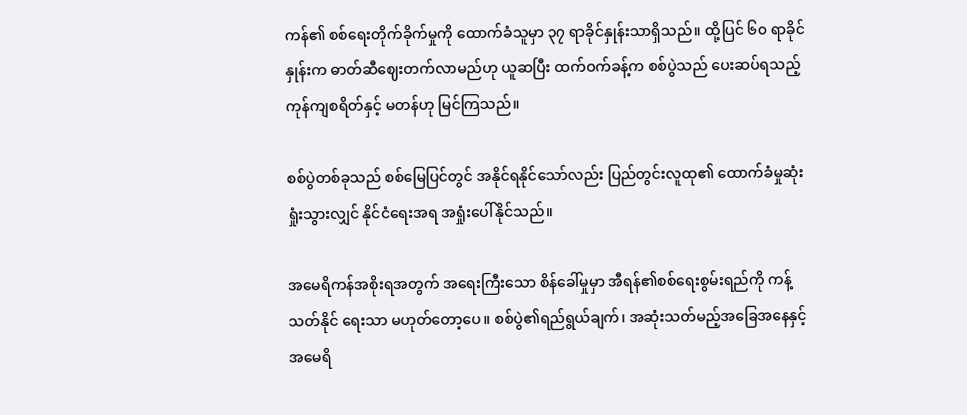ကန်၏ စစ်ရေးတိုက်ခိုက်မှုကို ထောက်ခံသူမှာ ၃၇ ရာခိုင်နှုန်းသာရှိသည်။ ထို့ပြင် ၆၀ ရာခိုင်နှုန်းက ဓာတ်ဆီဈေးတက်လာမည်ဟု ယူဆပြီး ထက်ဝက်ခန့်က စစ်ပွဲသည် ပေးဆပ်ရသည့်ကုန်ကျစရိတ်နှင့် မတန်ဟု မြင်ကြသည်။

စစ်ပွဲတစ်ခုသည် စစ်မြေပြင်တွင် အနိုင်ရနိုင်သော်လည်း ပြည်တွင်းလူထု၏ ထောက်ခံမှုဆုံးရှုံးသွားလျှင် နိုင်ငံရေးအရ အရှုံးပေါ်နိုင်သည်။

အမေရိကန်အစိုးရအတွက် အရေးကြီးသော စိန်ခေါ်မှုမှာ အီရန်၏စစ်ရေးစွမ်းရည်ကို ကန့်သတ်နိုင် ရေးသာ မဟုတ်တော့ပေ။ စစ်ပွဲ၏ရည်ရွယ်ချက်၊ အဆုံးသတ်မည့်အခြေအနေနှင့် အမေရိ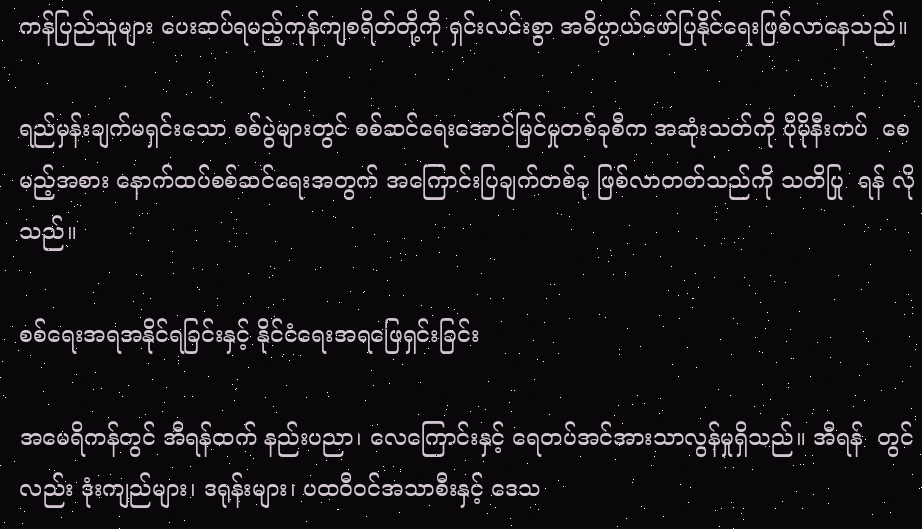ကန်ပြည်သူများ ပေးဆပ်ရမည့်ကုန်ကျစရိတ်တို့ကို ရှင်းလင်းစွာ အဓိပ္ပာယ်ဖော်ပြနိုင်ရေးဖြစ်လာနေသည်။

ရည်မှန်းချက်မရှင်းသော စစ်ပွဲများတွင် စစ်ဆင်ရေးအောင်မြင်မှုတစ်ခုစီက အဆုံးသတ်ကို ပိုမိုနီးကပ်  စေမည့်အစား နောက်ထပ်စစ်ဆင်ရေးအတွက် အကြောင်းပြချက်တစ်ခု ဖြစ်လာတတ်သည်ကို သတိပြု  ရန် လိုသည်။

စစ်ရေးအရအနိုင်ရခြင်းနှင့် နိုင်ငံရေးအရဖြေရှင်းခြင်း

အမေရိကန်တွင် အီရန်ထက် နည်းပညာ၊ လေကြောင်းနှင့် ရေတပ်အင်အားသာလွန်မှုရှိသည်။ အီရန်  တွင်လည်း ဒုံးကျည်များ၊ ဒရုန်းများ၊ ပထဝီဝင်အသာစီးနှင့် ဒေသ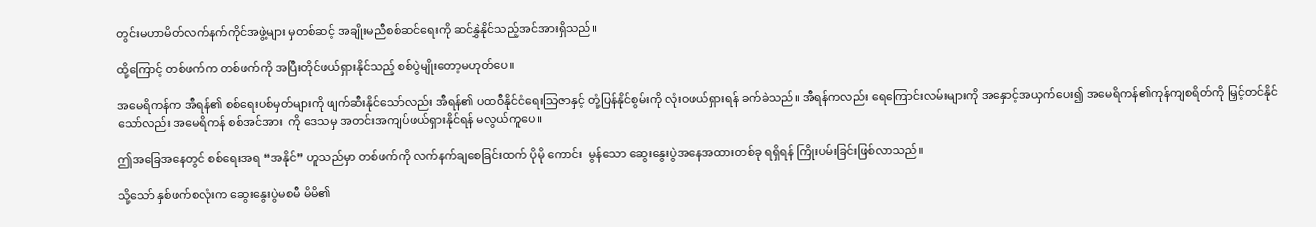တွင်းမဟာမိတ်လက်နက်ကိုင်အဖွဲ့များ မှတစ်ဆင့် အချိုးမညီစစ်ဆင်ရေးကို ဆင်နွှဲနိုင်သည့်အင်အားရှိသည်။

ထို့ကြောင့် တစ်ဖက်က တစ်ဖက်ကို အပြီးတိုင်ဖယ်ရှားနိုင်သည့် စစ်ပွဲမျိုးတော့မဟုတ်ပေ။

အမေရိကန်က အီရန်၏ စစ်ရေးပစ်မှတ်များကို ဖျက်ဆီးနိုင်သော်လည်း အီရန်၏ ပထဝီနိုင်ငံရေးသြဇာနှင့် တုံ့ပြန်နိုင်စွမ်းကို လုံးဝဖယ်ရှားရန် ခက်ခဲသည်။ အီရန်ကလည်း ရေကြောင်းလမ်းများကို အနှောင့်အယှက်ပေး၍ အမေရိကန်၏ကုန်ကျစရိတ်ကို မြှင့်တင်နိုင်သော်လည်း အမေရိကန် စစ်အင်အား  ကို ဒေသမှ အတင်းအကျပ်ဖယ်ရှားနိုင်ရန် မလွယ်ကူပေ။

ဤအခြေအနေတွင် စစ်ရေးအရ “အနိုင်” ဟူသည်မှာ တစ်ဖက်ကို လက်နက်ချစေခြင်းထက် ပိုမို ကောင်း  မွန်သော ဆွေးနွေးပွဲအနေအထားတစ်ခု ရရှိရန် ကြိုးပမ်းခြင်းဖြစ်လာသည်။

သို့သော် နှစ်ဖက်စလုံးက ဆွေးနွေးပွဲမစမီ မိမိ၏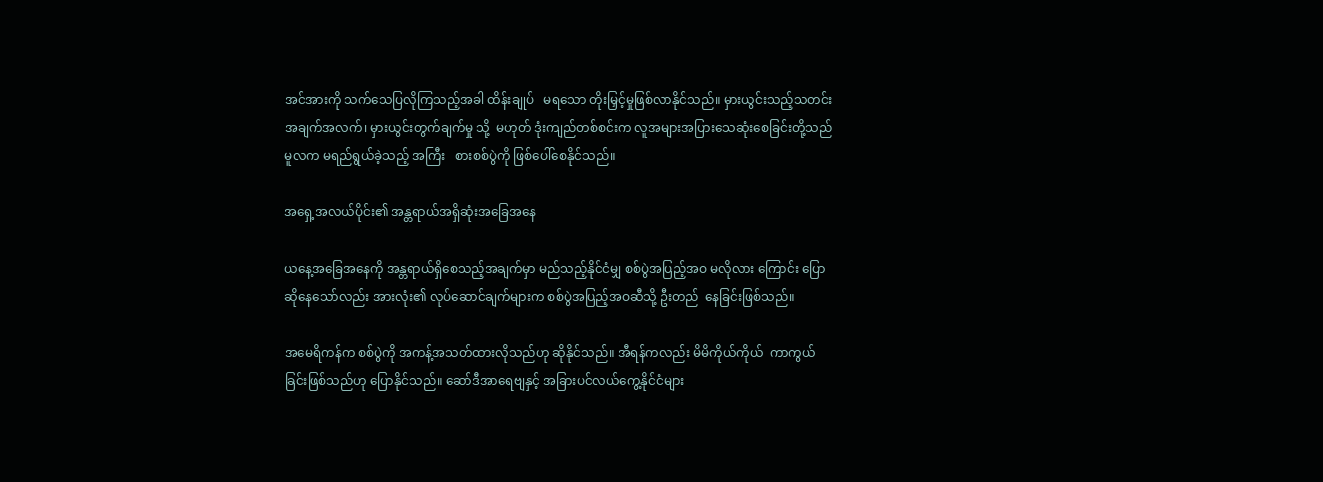အင်အားကို သက်သေပြလိုကြသည့်အခါ ထိန်းချုပ်   မရသော တိုးမြှင့်မှုဖြစ်လာနိုင်သည်။ မှားယွင်းသည့်သတင်းအချက်အလက်၊ မှားယွင်းတွက်ချက်မှု သို့  မဟုတ် ဒုံးကျည်တစ်စင်းက လူအများအပြားသေဆုံးစေခြင်းတို့သည် မူလက မရည်ရွယ်ခဲ့သည့် အကြီး   စားစစ်ပွဲကို ဖြစ်ပေါ်စေနိုင်သည်။

အရှေ့အလယ်ပိုင်း၏ အန္တရာယ်အရှိဆုံးအခြေအနေ

ယနေ့အခြေအနေကို အန္တရာယ်ရှိစေသည့်အချက်မှာ မည်သည့်နိုင်ငံမျှ စစ်ပွဲအပြည့်အဝ မလိုလား ကြောင်း ပြောဆိုနေသော်လည်း အားလုံး၏ လုပ်ဆောင်ချက်များက စစ်ပွဲအပြည့်အဝဆီသို့ ဦးတည်  နေခြင်းဖြစ်သည်။

အမေရိကန်က စစ်ပွဲကို အကန့်အသတ်ထားလိုသည်ဟု ဆိုနိုင်သည်။ အီရန်ကလည်း မိမိကိုယ်ကိုယ်  ကာကွယ်ခြင်းဖြစ်သည်ဟု ပြောနိုင်သည်။ ဆော်ဒီအာရေဗျနှင့် အခြားပင်လယ်ကွေ့နိုင်ငံများ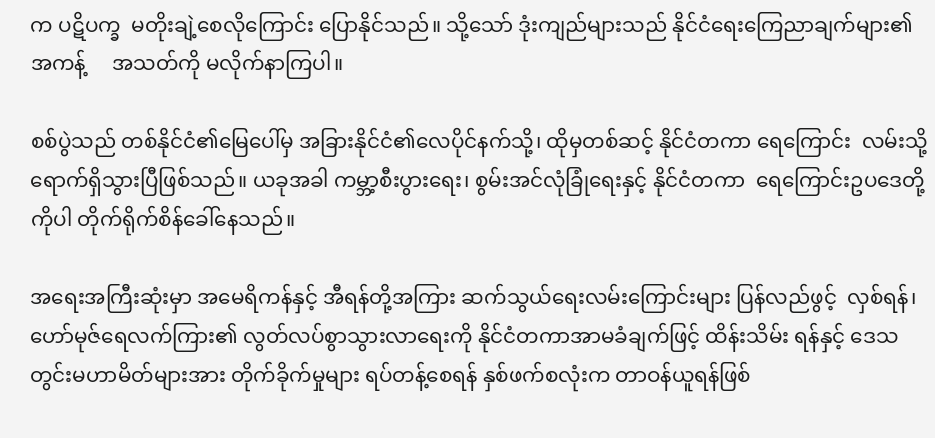က ပဋိပက္ခ  မတိုးချဲ့စေလိုကြောင်း ပြောနိုင်သည်။ သို့သော် ဒုံးကျည်များသည် နိုင်ငံရေးကြေညာချက်များ၏ အကန့်     အသတ်ကို မလိုက်နာကြပါ။

စစ်ပွဲသည် တစ်နိုင်ငံ၏မြေပေါ်မှ အခြားနိုင်ငံ၏လေပိုင်နက်သို့၊ ထိုမှတစ်ဆင့် နိုင်ငံတကာ ရေကြောင်း  လမ်းသို့ ရောက်ရှိသွားပြီဖြစ်သည်။ ယခုအခါ ကမ္ဘာ့စီးပွားရေး၊ စွမ်းအင်လုံခြုံရေးနှင့် နိုင်ငံတကာ  ရေကြောင်းဥပဒေတို့ကိုပါ တိုက်ရိုက်စိန်ခေါ်နေသည်။

အရေးအကြီးဆုံးမှာ အမေရိကန်နှင့် အီရန်တို့အကြား ဆက်သွယ်ရေးလမ်းကြောင်းများ ပြန်လည်ဖွင့်  လှစ်ရန်၊ ဟော်မုဇ်ရေလက်ကြား၏ လွတ်လပ်စွာသွားလာရေးကို နိုင်ငံတကာအာမခံချက်ဖြင့် ထိန်းသိမ်း ရန်နှင့် ဒေသတွင်းမဟာမိတ်များအား တိုက်ခိုက်မှုများ ရပ်တန့်စေရန် နှစ်ဖက်စလုံးက တာဝန်ယူရန်ဖြစ်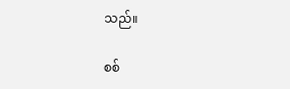သည်။

စစ်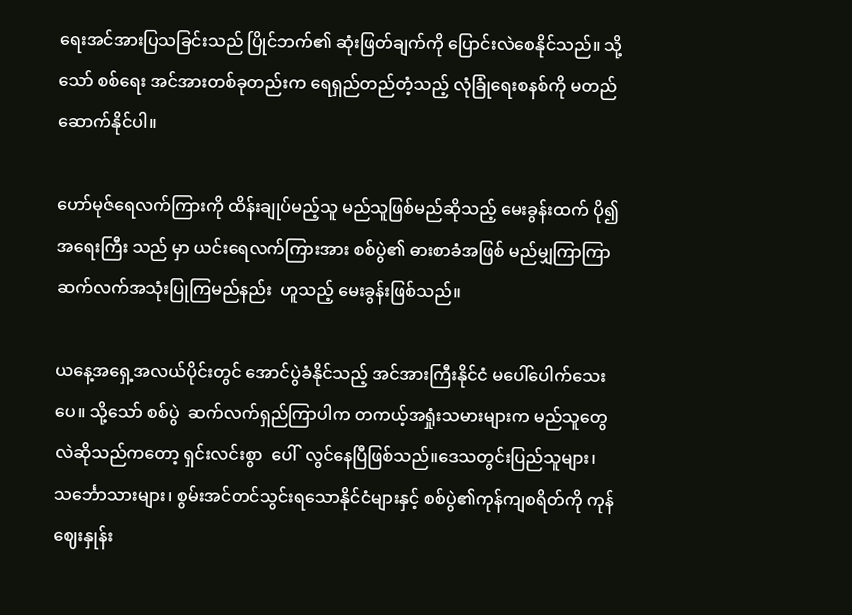ရေးအင်အားပြသခြင်းသည် ပြိုင်ဘက်၏ ဆုံးဖြတ်ချက်ကို ပြောင်းလဲစေနိုင်သည်။ သို့သော် စစ်ရေး အင်အားတစ်ခုတည်းက ရေရှည်တည်တံ့သည့် လုံခြုံရေးစနစ်ကို မတည်ဆောက်နိုင်ပါ။

ဟော်မုဇ်ရေလက်ကြားကို ထိန်းချုပ်မည့်သူ မည်သူဖြစ်မည်ဆိုသည့် မေးခွန်းထက် ပို၍အရေးကြီး သည် မှာ ယင်းရေလက်ကြားအား စစ်ပွဲ၏ ဓားစာခံအဖြစ် မည်မျှကြာကြာ ဆက်လက်အသုံးပြုကြမည်နည်း  ဟူသည့် မေးခွန်းဖြစ်သည်။

ယနေ့အရှေ့အလယ်ပိုင်းတွင် အောင်ပွဲခံနိုင်သည့် အင်အားကြီးနိုင်ငံ မပေါ်ပေါက်သေးပေ။ သို့သော် စစ်ပွဲ  ဆက်လက်ရှည်ကြာပါက တကယ့်အရှုံးသမားများက မည်သူတွေလဲဆိုသည်ကတော့ ရှင်းလင်းစွာ  ပေါ်  လွင်နေပြီဖြစ်သည်။ဒေသတွင်းပြည်သူများ၊ သင်္ဘောသားများ၊ စွမ်းအင်တင်သွင်းရသောနိုင်ငံများနှင့် စစ်ပွဲ၏ကုန်ကျစရိတ်ကို ကုန်ဈေးနှုန်း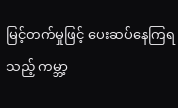မြင့်တက်မှုဖြင့် ပေးဆပ်နေကြရသည့် ကမ္ဘာ့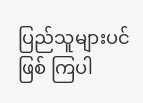ပြည်သူများပင် ဖြစ် ကြပါ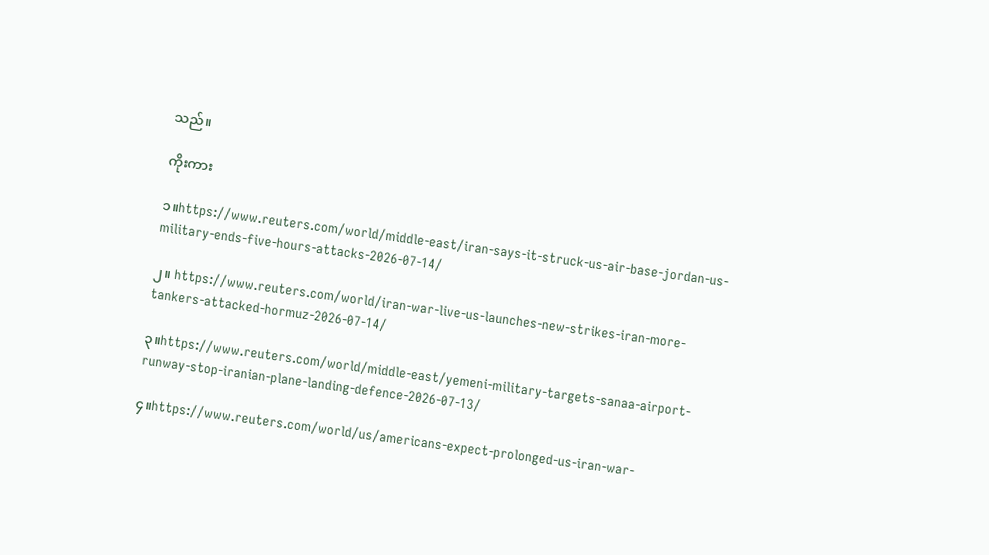သည်။

ကိုးကား

၁။https://www.reuters.com/world/middle-east/iran-says-it-struck-us-air-base-jordan-us-military-ends-five-hours-attacks-2026-07-14/

၂။ https://www.reuters.com/world/iran-war-live-us-launches-new-strikes-iran-more-tankers-attacked-hormuz-2026-07-14/

၃။https://www.reuters.com/world/middle-east/yemeni-military-targets-sanaa-airport-runway-stop-iranian-plane-landing-defence-2026-07-13/

၄။https://www.reuters.com/world/us/americans-expect-prolonged-us-iran-war-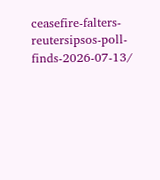ceasefire-falters- reutersipsos-poll-finds-2026-07-13/